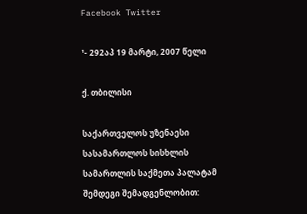Facebook Twitter

¹- 292აპ 19 მარტი, 2007 წელი

ქ. თბილისი

საქართველოს უზენაესი სასამართლოს სისხლის სამართლის საქმეთა პალატამ შემდეგი შემადგენლობით: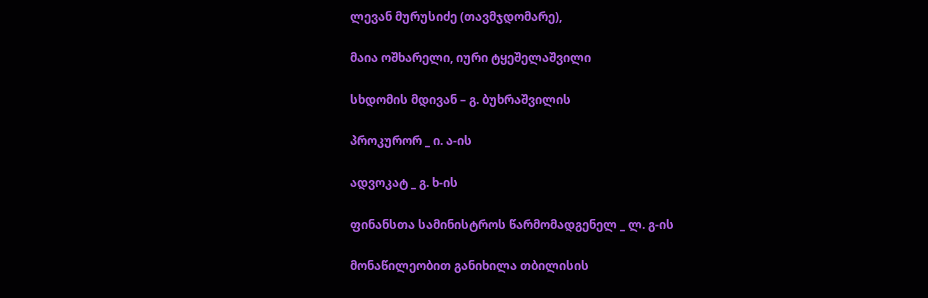ლევან მურუსიძე (თავმჯდომარე),

მაია ოშხარელი, იური ტყეშელაშვილი

სხდომის მდივან – გ. ბუხრაშვილის

პროკურორ _ ი. ა-ის

ადვოკატ _ გ. ხ-ის

ფინანსთა სამინისტროს წარმომადგენელ _ ლ. გ-ის

მონაწილეობით განიხილა თბილისის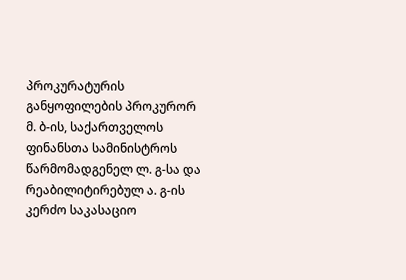პროკურატურის განყოფილების პროკურორ მ. ბ-ის, საქართველოს ფინანსთა სამინისტროს წარმომადგენელ ლ. გ-სა და რეაბილიტირებულ ა. გ-ის კერძო საკასაციო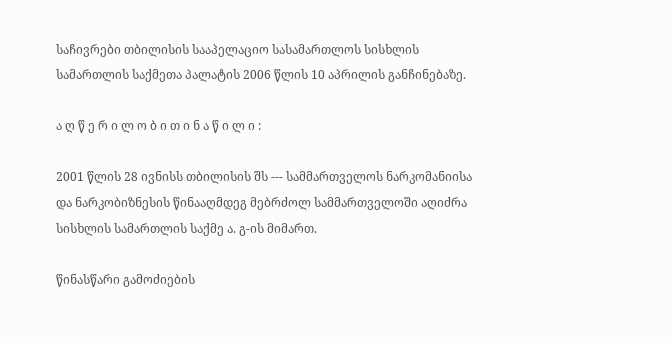საჩივრები თბილისის სააპელაციო სასამართლოს სისხლის სამართლის საქმეთა პალატის 2006 წლის 10 აპრილის განჩინებაზე.

ა ღ წ ე რ ი ლ ო ბ ი თ ი ნ ა წ ი ლ ი :

2001 წლის 28 ივნისს თბილისის შს --- სამმართველოს ნარკომანიისა და ნარკობიზნესის წინააღმდეგ მებრძოლ სამმართველოში აღიძრა სისხლის სამართლის საქმე ა. გ-ის მიმართ.

წინასწარი გამოძიების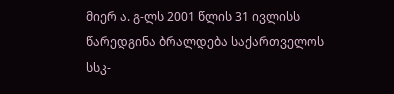მიერ ა. გ-ლს 2001 წლის 31 ივლისს წარედგინა ბრალდება საქართველოს სსკ-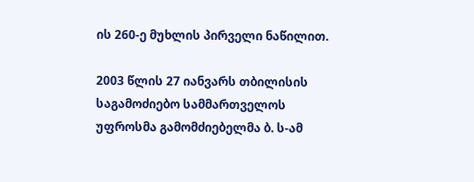ის 260-ე მუხლის პირველი ნაწილით.

2003 წლის 27 იანვარს თბილისის საგამოძიებო სამმართველოს უფროსმა გამომძიებელმა ბ. ს-ამ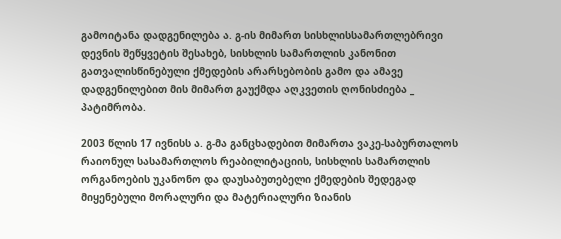გამოიტანა დადგენილება ა. გ-ის მიმართ სისხლისსამართლებრივი დევნის შეწყვეტის შესახებ, სისხლის სამართლის კანონით გათვალისწინებული ქმედების არარსებობის გამო და ამავე დადგენილებით მის მიმართ გაუქმდა აღკვეთის ღონისძიება _ პატიმრობა.

2003 წლის 17 ივნისს ა. გ-მა განცხადებით მიმართა ვაკე-საბურთალოს რაიონულ სასამართლოს რეაბილიტაციის, სისხლის სამართლის ორგანოების უკანონო და დაუსაბუთებელი ქმედების შედეგად მიყენებული მორალური და მატერიალური ზიანის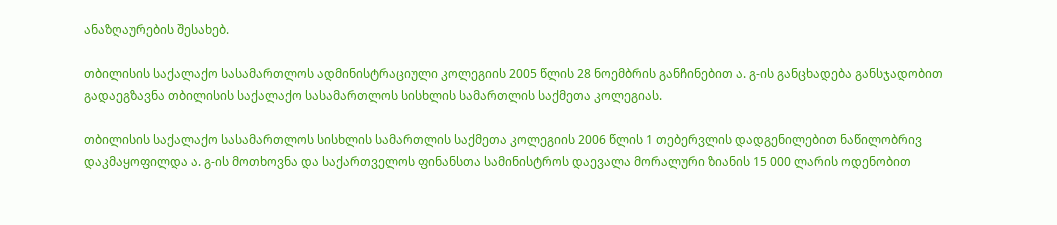ანაზღაურების შესახებ.

თბილისის საქალაქო სასამართლოს ადმინისტრაციული კოლეგიის 2005 წლის 28 ნოემბრის განჩინებით ა. გ-ის განცხადება განსჯადობით გადაეგზავნა თბილისის საქალაქო სასამართლოს სისხლის სამართლის საქმეთა კოლეგიას.

თბილისის საქალაქო სასამართლოს სისხლის სამართლის საქმეთა კოლეგიის 2006 წლის 1 თებერვლის დადგენილებით ნაწილობრივ დაკმაყოფილდა ა. გ-ის მოთხოვნა და საქართველოს ფინანსთა სამინისტროს დაევალა მორალური ზიანის 15 000 ლარის ოდენობით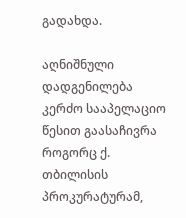გადახდა.

აღნიშნული დადგენილება კერძო სააპელაციო წესით გაასაჩივრა როგორც ქ. თბილისის პროკურატურამ,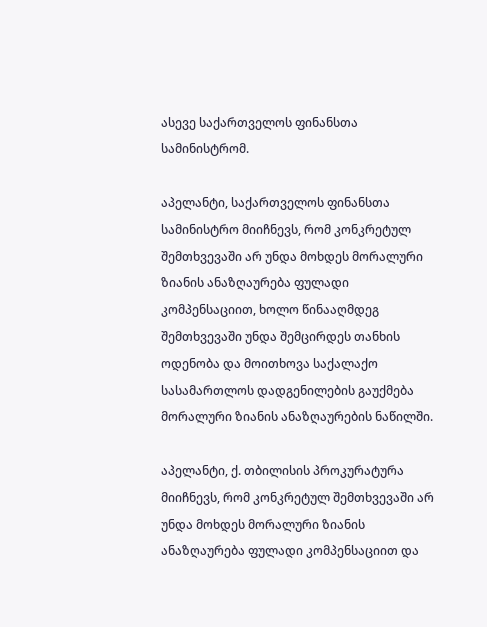ასევე საქართველოს ფინანსთა სამინისტრომ.

აპელანტი, საქართველოს ფინანსთა სამინისტრო მიიჩნევს, რომ კონკრეტულ შემთხვევაში არ უნდა მოხდეს მორალური ზიანის ანაზღაურება ფულადი კომპენსაციით, ხოლო წინააღმდეგ შემთხვევაში უნდა შემცირდეს თანხის ოდენობა და მოითხოვა საქალაქო სასამართლოს დადგენილების გაუქმება მორალური ზიანის ანაზღაურების ნაწილში.

აპელანტი, ქ. თბილისის პროკურატურა მიიჩნევს, რომ კონკრეტულ შემთხვევაში არ უნდა მოხდეს მორალური ზიანის ანაზღაურება ფულადი კომპენსაციით და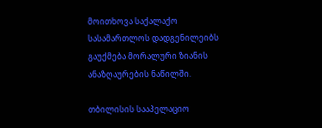მოითხოვა საქალაქო სასამართლოს დადგენილეიბს გაუქმება მორალური ზიანის ანაზღაურების ნაწილში.

თბილისის სააპელაციო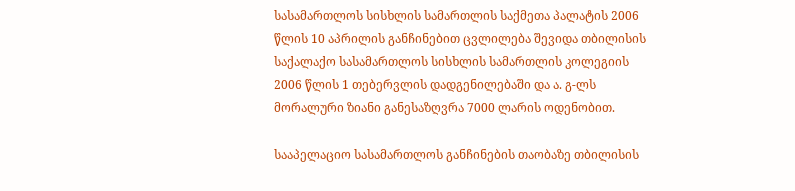სასამართლოს სისხლის სამართლის საქმეთა პალატის 2006 წლის 10 აპრილის განჩინებით ცვლილება შევიდა თბილისის საქალაქო სასამართლოს სისხლის სამართლის კოლეგიის 2006 წლის 1 თებერვლის დადგენილებაში და ა. გ-ლს მორალური ზიანი განესაზღვრა 7000 ლარის ოდენობით.

სააპელაციო სასამართლოს განჩინების თაობაზე თბილისის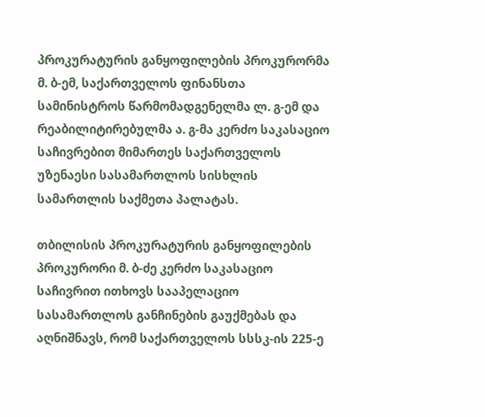პროკურატურის განყოფილების პროკურორმა მ. ბ-ემ, საქართველოს ფინანსთა სამინისტროს წარმომადგენელმა ლ. გ-ემ და რეაბილიტირებულმა ა. გ-მა კერძო საკასაციო საჩივრებით მიმართეს საქართველოს უზენაესი სასამართლოს სისხლის სამართლის საქმეთა პალატას.

თბილისის პროკურატურის განყოფილების პროკურორი მ. ბ-ძე კერძო საკასაციო საჩივრით ითხოვს სააპელაციო სასამართლოს განჩინების გაუქმებას და აღნიშნავს, რომ საქართველოს სსსკ-ის 225-ე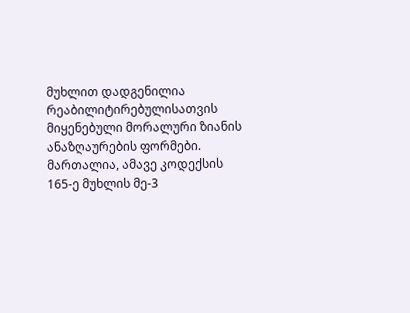მუხლით დადგენილია რეაბილიტირებულისათვის მიყენებული მორალური ზიანის ანაზღაურების ფორმები. მართალია, ამავე კოდექსის 165-ე მუხლის მე-3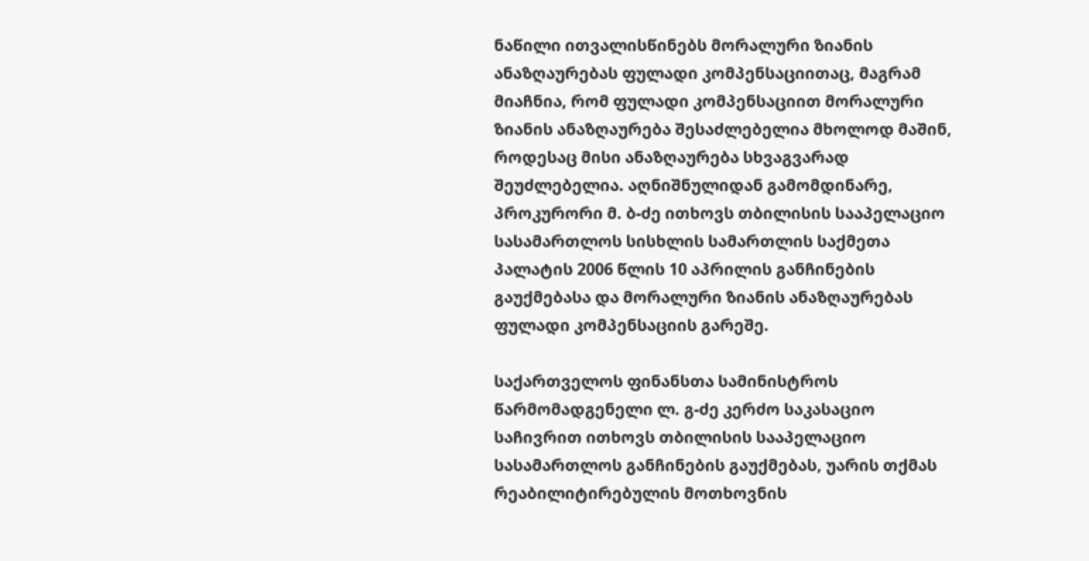ნაწილი ითვალისწინებს მორალური ზიანის ანაზღაურებას ფულადი კომპენსაციითაც, მაგრამ მიაჩნია, რომ ფულადი კომპენსაციით მორალური ზიანის ანაზღაურება შესაძლებელია მხოლოდ მაშინ, როდესაც მისი ანაზღაურება სხვაგვარად შეუძლებელია. აღნიშნულიდან გამომდინარე, პროკურორი მ. ბ-ძე ითხოვს თბილისის სააპელაციო სასამართლოს სისხლის სამართლის საქმეთა პალატის 2006 წლის 10 აპრილის განჩინების გაუქმებასა და მორალური ზიანის ანაზღაურებას ფულადი კომპენსაციის გარეშე.

საქართველოს ფინანსთა სამინისტროს წარმომადგენელი ლ. გ-ძე კერძო საკასაციო საჩივრით ითხოვს თბილისის სააპელაციო სასამართლოს განჩინების გაუქმებას, უარის თქმას რეაბილიტირებულის მოთხოვნის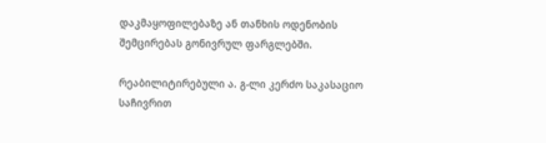დაკმაყოფილებაზე ან თანხის ოდენობის შემცირებას გონივრულ ფარგლებში.

რეაბილიტირებული ა. გ-ლი კერძო საკასაციო საჩივრით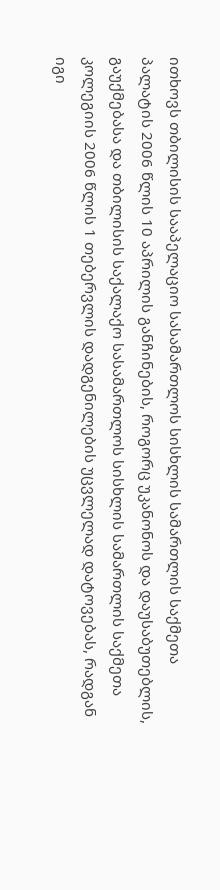ითხოვს თბილისის სააპელაციო სასამართლოს სისხლის სამართლის საქმეთა პალატის 2006 წლის 10 აპრილის განჩინების, როგორც უკანონოს და დაუსაბუთებლის, გაუქმებასა და თბილისის საქალაქო სასამართლოს სისხლის სამართლის საქმეთა კოლეგიის 2006 წლის 1 თებერვლის დადგენილების უცვლელად დატოვებას, რადგან იგი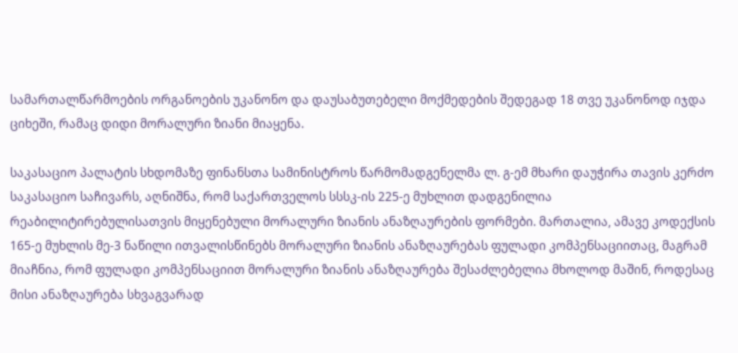სამართალწარმოების ორგანოების უკანონო და დაუსაბუთებელი მოქმედების შედეგად 18 თვე უკანონოდ იჯდა ციხეში, რამაც დიდი მორალური ზიანი მიაყენა.

საკასაციო პალატის სხდომაზე ფინანსთა სამინისტროს წარმომადგენელმა ლ. გ-ემ მხარი დაუჭირა თავის კერძო საკასაციო საჩივარს, აღნიშნა, რომ საქართველოს სსსკ-ის 225-ე მუხლით დადგენილია რეაბილიტირებულისათვის მიყენებული მორალური ზიანის ანაზღაურების ფორმები. მართალია, ამავე კოდექსის 165-ე მუხლის მე-3 ნაწილი ითვალისწინებს მორალური ზიანის ანაზღაურებას ფულადი კომპენსაციითაც, მაგრამ მიაჩნია, რომ ფულადი კომპენსაციით მორალური ზიანის ანაზღაურება შესაძლებელია მხოლოდ მაშინ, როდესაც მისი ანაზღაურება სხვაგვარად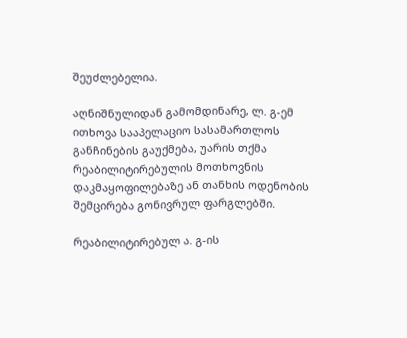შეუძლებელია.

აღნიშნულიდან გამომდინარე, ლ. გ-ემ ითხოვა სააპელაციო სასამართლოს განჩინების გაუქმება, უარის თქმა რეაბილიტირებულის მოთხოვნის დაკმაყოფილებაზე ან თანხის ოდენობის შემცირება გონივრულ ფარგლებში.

რეაბილიტირებულ ა. გ-ის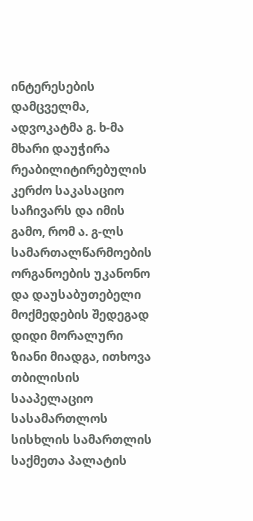ინტერესების დამცველმა, ადვოკატმა გ. ხ-მა მხარი დაუჭირა რეაბილიტირებულის კერძო საკასაციო საჩივარს და იმის გამო, რომ ა. გ-ლს სამართალწარმოების ორგანოების უკანონო და დაუსაბუთებელი მოქმედების შედეგად დიდი მორალური ზიანი მიადგა, ითხოვა თბილისის სააპელაციო სასამართლოს სისხლის სამართლის საქმეთა პალატის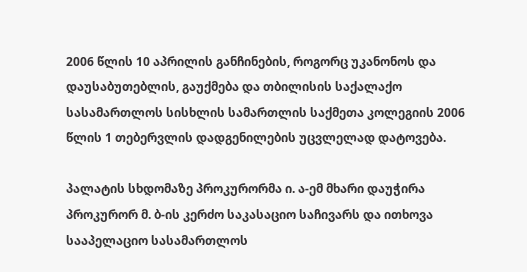2006 წლის 10 აპრილის განჩინების, როგორც უკანონოს და დაუსაბუთებლის, გაუქმება და თბილისის საქალაქო სასამართლოს სისხლის სამართლის საქმეთა კოლეგიის 2006 წლის 1 თებერვლის დადგენილების უცვლელად დატოვება.

პალატის სხდომაზე პროკურორმა ი. ა-ემ მხარი დაუჭირა პროკურორ მ. ბ-ის კერძო საკასაციო საჩივარს და ითხოვა სააპელაციო სასამართლოს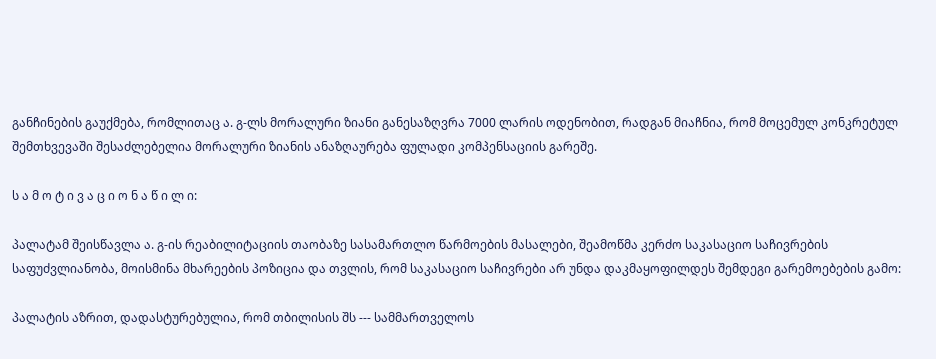განჩინების გაუქმება, რომლითაც ა. გ-ლს მორალური ზიანი განესაზღვრა 7000 ლარის ოდენობით, რადგან მიაჩნია, რომ მოცემულ კონკრეტულ შემთხვევაში შესაძლებელია მორალური ზიანის ანაზღაურება ფულადი კომპენსაციის გარეშე.

ს ა მ ო ტ ი ვ ა ც ი ო ნ ა წ ი ლ ი:

პალატამ შეისწავლა ა. გ-ის რეაბილიტაციის თაობაზე სასამართლო წარმოების მასალები, შეამოწმა კერძო საკასაციო საჩივრების საფუძვლიანობა, მოისმინა მხარეების პოზიცია და თვლის, რომ საკასაციო საჩივრები არ უნდა დაკმაყოფილდეს შემდეგი გარემოებების გამო:

პალატის აზრით, დადასტურებულია, რომ თბილისის შს --- სამმართველოს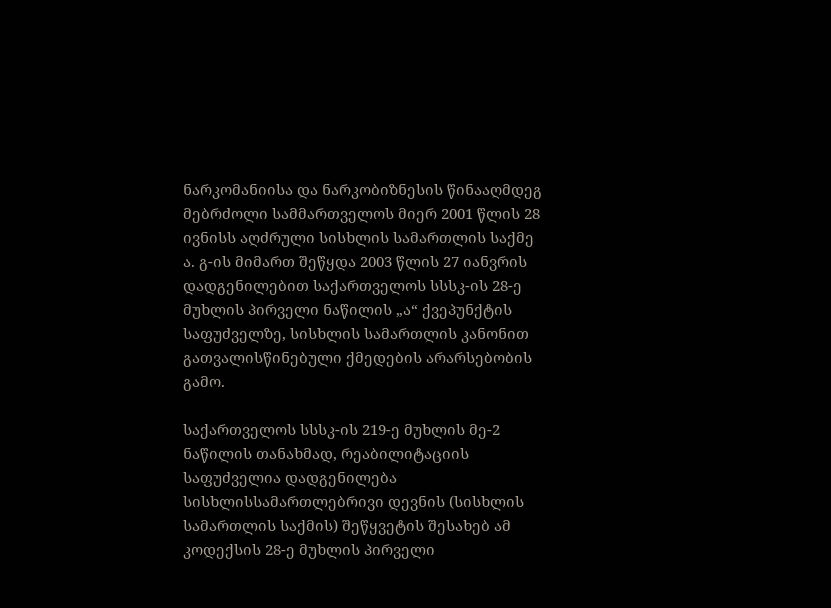ნარკომანიისა და ნარკობიზნესის წინააღმდეგ მებრძოლი სამმართველოს მიერ 2001 წლის 28 ივნისს აღძრული სისხლის სამართლის საქმე ა. გ-ის მიმართ შეწყდა 2003 წლის 27 იანვრის დადგენილებით საქართველოს სსსკ-ის 28-ე მუხლის პირველი ნაწილის „ა“ ქვეპუნქტის საფუძველზე, სისხლის სამართლის კანონით გათვალისწინებული ქმედების არარსებობის გამო.

საქართველოს სსსკ-ის 219-ე მუხლის მე-2 ნაწილის თანახმად, რეაბილიტაციის საფუძველია დადგენილება სისხლისსამართლებრივი დევნის (სისხლის სამართლის საქმის) შეწყვეტის შესახებ ამ კოდექსის 28-ე მუხლის პირველი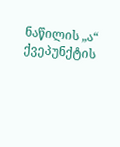ნაწილის „ა“ ქვეპუნქტის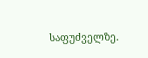საფუძველზე.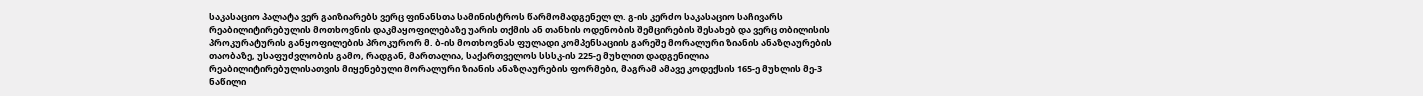საკასაციო პალატა ვერ გაიზიარებს ვერც ფინანსთა სამინისტროს წარმომადგენელ ლ. გ-ის კერძო საკასაციო საჩივარს რეაბილიტირებულის მოთხოვნის დაკმაყოფილებაზე უარის თქმის ან თანხის ოდენობის შემცირების შესახებ და ვერც თბილისის პროკურატურის განყოფილების პროკურორ მ. ბ-ის მოთხოვნას ფულადი კომპენსაციის გარეშე მორალური ზიანის ანაზღაურების თაობაზე, უსაფუძვლობის გამო, რადგან, მართალია, საქართველოს სსსკ-ის 225-ე მუხლით დადგენილია რეაბილიტირებულისათვის მიყენებული მორალური ზიანის ანაზღაურების ფორმები, მაგრამ ამავე კოდექსის 165-ე მუხლის მე-3 ნაწილი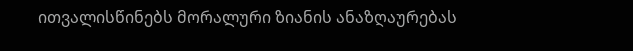ითვალისწინებს მორალური ზიანის ანაზღაურებას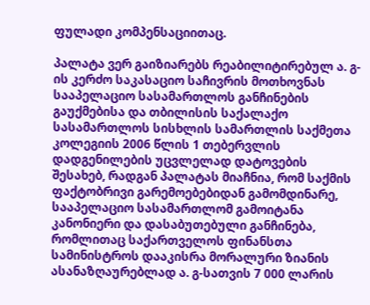ფულადი კომპენსაციითაც.

პალატა ვერ გაიზიარებს რეაბილიტირებულ ა. გ-ის კერძო საკასაციო საჩივრის მოთხოვნას სააპელაციო სასამართლოს განჩინების გაუქმებისა და თბილისის საქალაქო სასამართლოს სისხლის სამართლის საქმეთა კოლეგიის 2006 წლის 1 თებერვლის დადგენილების უცვლელად დატოვების შესახებ, რადგან პალატას მიაჩნია, რომ საქმის ფაქტობრივი გარემოებებიდან გამომდინარე, სააპელაციო სასამართლომ გამოიტანა კანონიერი და დასაბუთებული განჩინება, რომლითაც საქართველოს ფინანსთა სამინისტროს დააკისრა მორალური ზიანის ასანაზღაურებლად ა. გ-სათვის 7 000 ლარის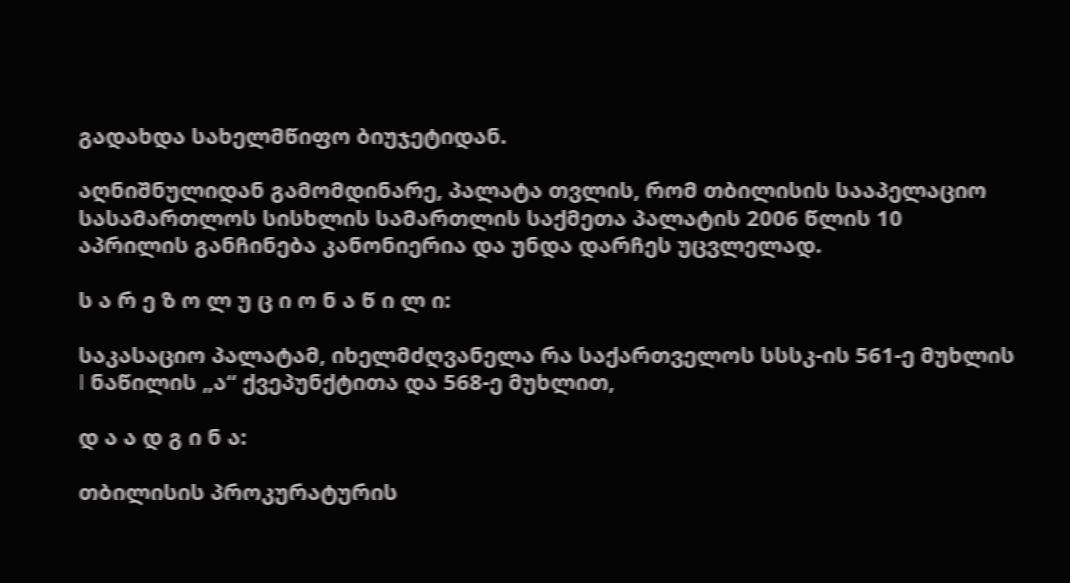გადახდა სახელმწიფო ბიუჯეტიდან.

აღნიშნულიდან გამომდინარე, პალატა თვლის, რომ თბილისის სააპელაციო სასამართლოს სისხლის სამართლის საქმეთა პალატის 2006 წლის 10 აპრილის განჩინება კანონიერია და უნდა დარჩეს უცვლელად.

ს ა რ ე ზ ო ლ უ ც ი ო ნ ა წ ი ლ ი:

საკასაციო პალატამ, იხელმძღვანელა რა საქართველოს სსსკ-ის 561-ე მუხლის I ნაწილის „ა“ ქვეპუნქტითა და 568-ე მუხლით,

დ ა ა დ გ ი ნ ა:

თბილისის პროკურატურის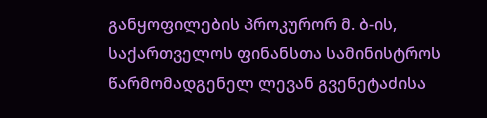განყოფილების პროკურორ მ. ბ-ის, საქართველოს ფინანსთა სამინისტროს წარმომადგენელ ლევან გვენეტაძისა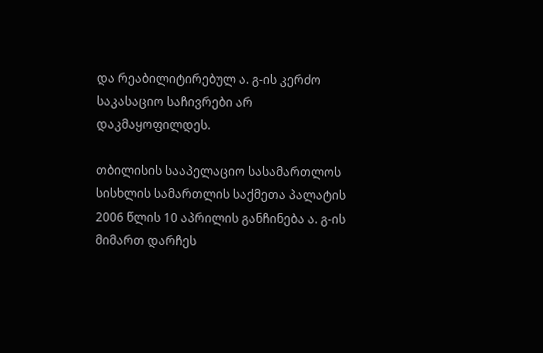და რეაბილიტირებულ ა. გ-ის კერძო საკასაციო საჩივრები არ დაკმაყოფილდეს.

თბილისის სააპელაციო სასამართლოს სისხლის სამართლის საქმეთა პალატის 2006 წლის 10 აპრილის განჩინება ა. გ-ის მიმართ დარჩეს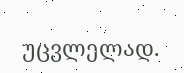უცვლელად.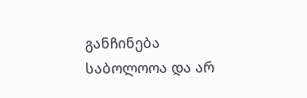განჩინება საბოლოოა და არ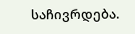საჩივრდება.